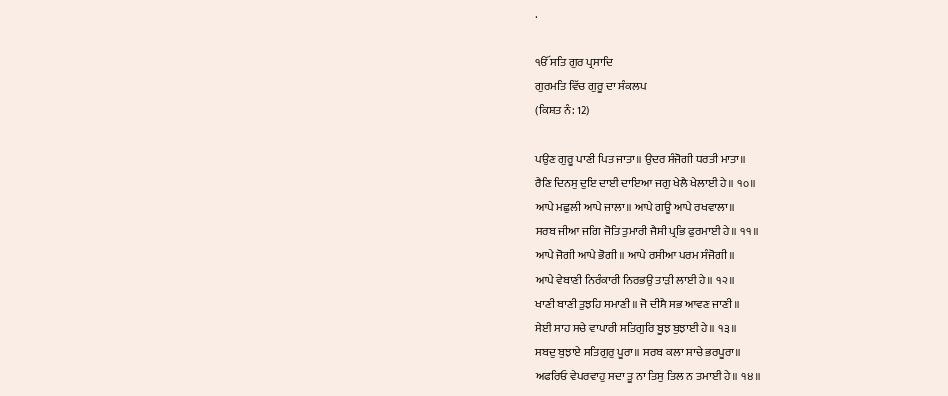.

ੴ ਸਤਿ ਗੁਰ ਪ੍ਰਸਾਦਿ
ਗੁਰਮਤਿ ਵਿੱਚ ਗੁਰੂ ਦਾ ਸੰਕਲਪ
(ਕਿਸ਼ਤ ਨੰ: 12)

ਪਉਣ ਗੁਰੂ ਪਾਣੀ ਪਿਤ ਜਾਤਾ॥ ਉਦਰ ਸੰਜੋਗੀ ਧਰਤੀ ਮਾਤਾ॥
ਰੈਣਿ ਦਿਨਸੁ ਦੁਇ ਦਾਈ ਦਾਇਆ ਜਗੁ ਖੇਲੈ ਖੇਲਾਈ ਹੇ॥ ੧੦॥
ਆਪੇ ਮਛੁਲੀ ਆਪੇ ਜਾਲਾ॥ ਆਪੇ ਗਊ ਆਪੇ ਰਖਵਾਲਾ॥
ਸਰਬ ਜੀਆ ਜਗਿ ਜੋਤਿ ਤੁਮਾਰੀ ਜੈਸੀ ਪ੍ਰਭਿ ਫੁਰਮਾਈ ਹੇ॥ ੧੧॥
ਆਪੇ ਜੋਗੀ ਆਪੇ ਭੋਗੀ॥ ਆਪੇ ਰਸੀਆ ਪਰਮ ਸੰਜੋਗੀ॥
ਆਪੇ ਵੇਬਾਣੀ ਨਿਰੰਕਾਰੀ ਨਿਰਭਉ ਤਾੜੀ ਲਾਈ ਹੇ॥ ੧੨॥
ਖਾਣੀ ਬਾਣੀ ਤੁਝਹਿ ਸਮਾਣੀ॥ ਜੋ ਦੀਸੈ ਸਭ ਆਵਣ ਜਾਣੀ॥
ਸੇਈ ਸਾਹ ਸਚੇ ਵਾਪਾਰੀ ਸਤਿਗੁਰਿ ਬੂਝ ਬੁਝਾਈ ਹੇ॥ ੧੩॥
ਸਬਦੁ ਬੁਝਾਏ ਸਤਿਗੁਰੁ ਪੂਰਾ॥ ਸਰਬ ਕਲਾ ਸਾਚੇ ਭਰਪੂਰਾ॥
ਅਫਰਿਓ ਵੇਪਰਵਾਹੁ ਸਦਾ ਤੂ ਨਾ ਤਿਸੁ ਤਿਲ ਨ ਤਮਾਈ ਹੇ॥ ੧੪॥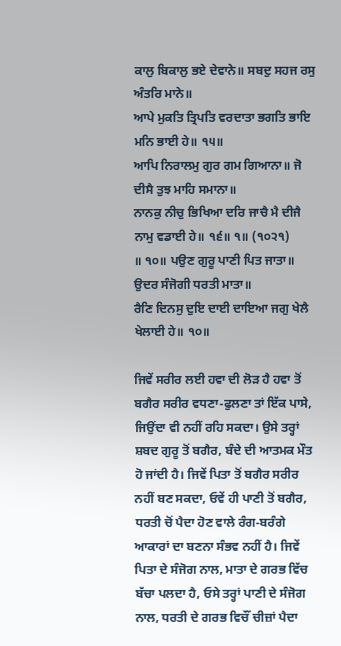ਕਾਲੁ ਬਿਕਾਲੁ ਭਏ ਦੇਵਾਨੇ॥ ਸਬਦੁ ਸਹਜ ਰਸੁ ਅੰਤਰਿ ਮਾਨੇ॥
ਆਪੇ ਮੁਕਤਿ ਤ੍ਰਿਪਤਿ ਵਰਦਾਤਾ ਭਗਤਿ ਭਾਇ ਮਨਿ ਭਾਈ ਹੇ॥ ੧੫॥
ਆਪਿ ਨਿਰਾਲਮੁ ਗੁਰ ਗਮ ਗਿਆਨਾ॥ ਜੋ ਦੀਸੈ ਤੁਝ ਮਾਹਿ ਸਮਾਨਾ॥
ਨਾਨਕੁ ਨੀਚੁ ਭਿਖਿਆ ਦਰਿ ਜਾਚੈ ਮੈ ਦੀਜੈ ਨਾਮੁ ਵਡਾਈ ਹੇ॥ ੧੬॥ ੧॥ (੧੦੨੧)
॥ ੧੦॥ ਪਉਣ ਗੁਰੂ ਪਾਣੀ ਪਿਤ ਜਾਤਾ॥ ਉਦਰ ਸੰਜੋਗੀ ਧਰਤੀ ਮਾਤਾ॥
ਰੈਣਿ ਦਿਨਸੁ ਦੁਇ ਦਾਈ ਦਾਇਆ ਜਗੁ ਖੇਲੈ ਖੇਲਾਈ ਹੇ॥ ੧੦॥

ਜਿਵੇਂ ਸਰੀਰ ਲਈ ਹਵਾ ਦੀ ਲੋੜ ਹੈ ਹਵਾ ਤੋਂ ਬਗੈਰ ਸਰੀਰ ਵਧਣਾ-ਫੁਲਣਾ ਤਾਂ ਇੱਕ ਪਾਸੇ, ਜਿਉਂਦਾ ਵੀ ਨਹੀਂ ਰਹਿ ਸਕਦਾ। ਉਸੇ ਤਰ੍ਹਾਂ ਸ਼ਬਦ ਗੁਰੂ ਤੋਂ ਬਗੈਰ, ਬੰਦੇ ਦੀ ਆਤਮਕ ਮੌਤ ਹੋ ਜਾਂਦੀ ਹੈ। ਜਿਵੇਂ ਪਿਤਾ ਤੋਂ ਬਗੈਰ ਸਰੀਰ ਨਹੀਂ ਬਣ ਸਕਦਾ, ਓਵੇਂ ਹੀ ਪਾਣੀ ਤੋਂ ਬਗੈਰ, ਧਰਤੀ ਚੋਂ ਪੈਦਾ ਹੋਣ ਵਾਲੇ ਰੰਗ-ਬਰੰਗੇ ਆਕਾਰਾਂ ਦਾ ਬਣਨਾ ਸੰਭਵ ਨਹੀਂ ਹੈ। ਜਿਵੇਂ ਪਿਤਾ ਦੇ ਸੰਜੋਗ ਨਾਲ, ਮਾਤਾ ਦੇ ਗਰਭ ਵਿੱਚ ਬੱਚਾ ਪਲਦਾ ਹੈ, ਓਸੇ ਤਰ੍ਹਾਂ ਪਾਣੀ ਦੇ ਸੰਜੋਗ ਨਾਲ, ਧਰਤੀ ਦੇ ਗਰਭ ਵਿਚੌਂ ਚੀਜ਼ਾਂ ਪੈਦਾ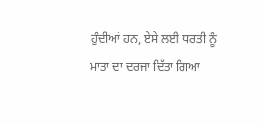ਹੁੰਦੀਆਂ ਹਨ, ਏਸੇ ਲਈ ਧਰਤੀ ਨੂੰ ਮਾਤਾ ਦਾ ਦਰਜਾ ਦਿੱਤਾ ਗਿਆ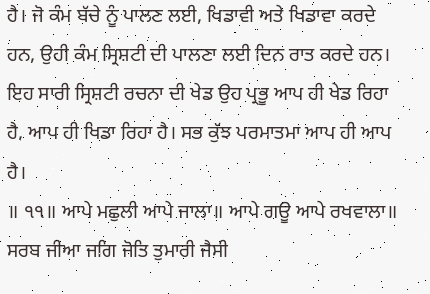ਹੈ। ਜੋ ਕੰਮ ਬੱਚੇ ਨੂੰ ਪਾਲਣ ਲਈ, ਖਿਡਾਵੀ ਅਤੇ ਖਿਡਾਵਾ ਕਰਦੇ ਹਨ, ਉਹੀ ਕੰਮ ਸ੍ਰਿਸ਼ਟੀ ਦੀ ਪਾਲਣਾ ਲਈ ਦਿਨ ਰਾਤ ਕਰਦੇ ਹਨ। ਇਹ ਸਾਰੀ ਸ੍ਰਿਸ਼ਟੀ ਰਚਨਾ ਦੀ ਖੇਡ ਉਹ ਪ੍ਰਭੂ ਆਪ ਹੀ ਖੇਡ ਰਿਹਾ ਹੈ, ਆਪ ਹੀ ਖਿਡਾ ਰਿਹਾ ਹੈ। ਸਭ ਕੁੱਝ ਪਰਮਾਤਮਾ ਆਪ ਹੀ ਆਪ ਹੈ।
॥ ੧੧॥ ਆਪੇ ਮਛੁਲੀ ਆਪੇ ਜਾਲਾ॥ ਆਪੇ ਗਊ ਆਪੇ ਰਖਵਾਲਾ॥
ਸਰਬ ਜੀਆ ਜਗਿ ਜੋਤਿ ਤੁਮਾਰੀ ਜੈਸੀ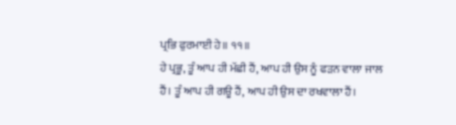ਪ੍ਰਭਿ ਫੁਰਮਾਈ ਹੇ॥ ੧੧॥
ਹੇ ਪ੍ਰਭੂ, ਤੂੰ ਆਪ ਹੀ ਮੱਛੀ ਹੈਂ, ਆਪ ਹੀ ਉਸ ਨੂੰ ਫੜਨ ਵਾਲਾ ਜਾਲ ਹੈਂ। ਤੂੰ ਆਪ ਹੀ ਗਊ ਹੈਂ, ਆਪ ਹੀ ਉਸ ਦਾ ਰਖਵਾਲਾ ਹੈਂ।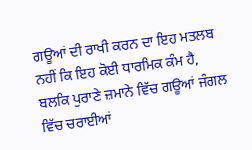ਗਊਆਂ ਦੀ ਰਾਖੀ ਕਰਨ ਦਾ ਇਹ ਮਤਲਬ ਨਹੀਂ ਕਿ ਇਹ ਕੋਈ ਧਾਰਮਿਕ ਕੰਮ ਹੈ, ਬਲਕਿ ਪੁਰਾਣੇ ਜ਼ਮਾਨੇ ਵਿੱਚ ਗਊਆਂ ਜੰਗਲ ਵਿੱਚ ਚਰਾਈਆਂ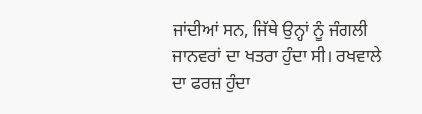ਜਾਂਦੀਆਂ ਸਨ, ਜਿੱਥੇ ਉਨ੍ਹਾਂ ਨੂੰ ਜੰਗਲੀ ਜਾਨਵਰਾਂ ਦਾ ਖਤਰਾ ਹੁੰਦਾ ਸੀ। ਰਖਵਾਲੇ ਦਾ ਫਰਜ਼ ਹੁੰਦਾ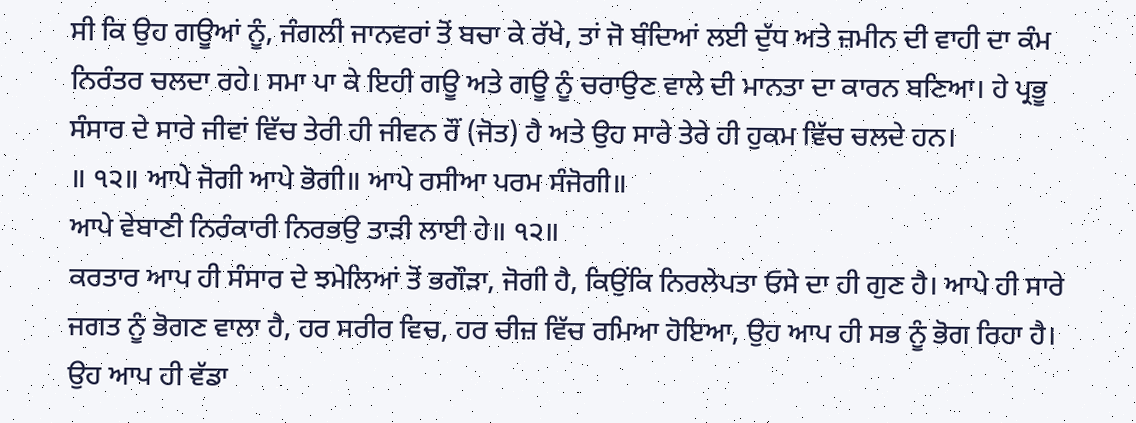ਸੀ ਕਿ ਉਹ ਗਊਆਂ ਨੂੰ, ਜੰਗਲੀ ਜਾਨਵਰਾਂ ਤੋਂ ਬਚਾ ਕੇ ਰੱਖੇ, ਤਾਂ ਜੋ ਬੰਦਿਆਂ ਲਈ ਦੁੱਧ ਅਤੇ ਜ਼ਮੀਨ ਦੀ ਵਾਹੀ ਦਾ ਕੰਮ ਨਿਰੰਤਰ ਚਲਦਾ ਰਹੇ। ਸਮਾ ਪਾ ਕੇ ਇਹੀ ਗਊ ਅਤੇ ਗਊ ਨੂੰ ਚਰਾਉਣ ਵਾਲੇ ਦੀ ਮਾਨਤਾ ਦਾ ਕਾਰਨ ਬਣਿਆ। ਹੇ ਪ੍ਰਭੂ ਸੰਸਾਰ ਦੇ ਸਾਰੇ ਜੀਵਾਂ ਵਿੱਚ ਤੇਰੀ ਹੀ ਜੀਵਨ ਰੌਂ (ਜੋਤ) ਹੈ ਅਤੇ ਉਹ ਸਾਰੇ ਤੇਰੇ ਹੀ ਹੁਕਮ ਵਿੱਚ ਚਲਦੇ ਹਨ।
॥ ੧੨॥ ਆਪੇ ਜੋਗੀ ਆਪੇ ਭੋਗੀ॥ ਆਪੇ ਰਸੀਆ ਪਰਮ ਸੰਜੋਗੀ॥
ਆਪੇ ਵੇਬਾਣੀ ਨਿਰੰਕਾਰੀ ਨਿਰਭਉ ਤਾੜੀ ਲਾਈ ਹੇ॥ ੧੨॥
ਕਰਤਾਰ ਆਪ ਹੀ ਸੰਸਾਰ ਦੇ ਝਮੇਲਿਆਂ ਤੋਂ ਭਗੌੜਾ, ਜੋਗੀ ਹੈ, ਕਿਉਂਕਿ ਨਿਰਲੇਪਤਾ ਓਸੇ ਦਾ ਹੀ ਗੁਣ ਹੈ। ਆਪੇ ਹੀ ਸਾਰੇ ਜਗਤ ਨੂੰ ਭੋਗਣ ਵਾਲਾ ਹੈ, ਹਰ ਸਰੀਰ ਵਿਚ, ਹਰ ਚੀਜ਼ ਵਿੱਚ ਰਮਿਆ ਹੋਇਆ, ਉਹ ਆਪ ਹੀ ਸਭ ਨੂੰ ਭੋਗ ਰਿਹਾ ਹੈ। ਉਹ ਆਪ ਹੀ ਵੱਡਾ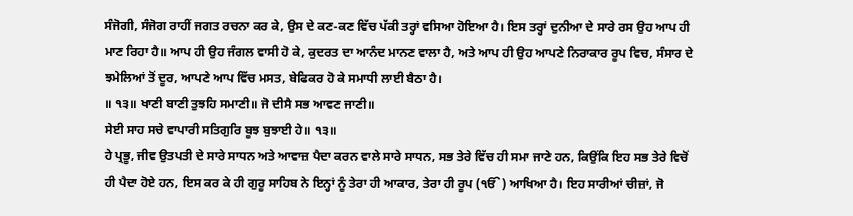ਸੰਜੋਗੀ, ਸੰਜੋਗ ਰਾਹੀਂ ਜਗਤ ਰਚਨਾ ਕਰ ਕੇ, ਉਸ ਦੇ ਕਣ-ਕਣ ਵਿੱਚ ਪੱਕੀ ਤਰ੍ਹਾਂ ਵਸਿਆ ਹੋਇਆ ਹੈ। ਇਸ ਤਰ੍ਹਾਂ ਦੁਨੀਆ ਦੇ ਸਾਰੇ ਰਸ ਉਹ ਆਪ ਹੀ ਮਾਣ ਰਿਹਾ ਹੈ॥ ਆਪ ਹੀ ਉਹ ਜੰਗਲ ਵਾਸੀ ਹੋ ਕੇ, ਕੁਦਰਤ ਦਾ ਆਨੰਦ ਮਾਨਣ ਵਾਲਾ ਹੈ, ਅਤੇ ਆਪ ਹੀ ਉਹ ਆਪਣੇ ਨਿਰਾਕਾਰ ਰੂਪ ਵਿਚ, ਸੰਸਾਰ ਦੇ ਝਮੇਲਿਆਂ ਤੋਂ ਦੂਰ, ਆਪਣੇ ਆਪ ਵਿੱਚ ਮਸਤ, ਬੇਫਿਕਰ ਹੋ ਕੇ ਸਮਾਧੀ ਲਾਈ ਬੈਠਾ ਹੈ।
॥ ੧੩॥ ਖਾਣੀ ਬਾਣੀ ਤੁਝਹਿ ਸਮਾਣੀ॥ ਜੋ ਦੀਸੈ ਸਭ ਆਵਣ ਜਾਣੀ॥
ਸੇਈ ਸਾਹ ਸਚੇ ਵਾਪਾਰੀ ਸਤਿਗੁਰਿ ਬੂਝ ਬੁਝਾਈ ਹੇ॥ ੧੩॥
ਹੇ ਪ੍ਰਭੂ, ਜੀਵ ਉਤਪਤੀ ਦੇ ਸਾਰੇ ਸਾਧਨ ਅਤੇ ਆਵਾਜ਼ ਪੈਦਾ ਕਰਨ ਵਾਲੇ ਸਾਰੇ ਸਾਧਨ, ਸਭ ਤੇਰੇ ਵਿੱਚ ਹੀ ਸਮਾ ਜਾਣੇ ਹਨ, ਕਿਉਂਕਿ ਇਹ ਸਭ ਤੇਰੇ ਵਿਚੋਂ ਹੀ ਪੈਦਾ ਹੋਏ ਹਨ, ਇਸ ਕਰ ਕੇ ਹੀ ਗੁਰੂ ਸਾਹਿਬ ਨੇ ਇਨ੍ਹਾਂ ਨੂੰ ਤੇਰਾ ਹੀ ਆਕਾਰ, ਤੇਰਾ ਹੀ ਰੂਪ (ੴ) ਆਖਿਆ ਹੈ। ਇਹ ਸਾਰੀਆਂ ਚੀਜ਼ਾਂ, ਜੋ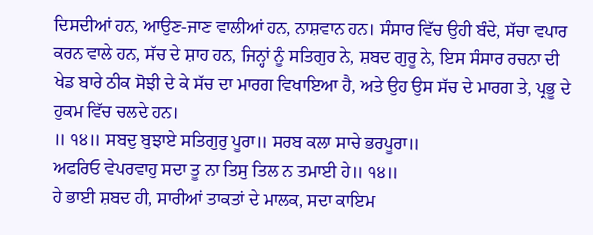ਦਿਸਦੀਆਂ ਹਨ, ਆਉਣ-ਜਾਣ ਵਾਲੀਆਂ ਹਨ, ਨਾਸ਼ਵਾਨ ਹਨ। ਸੰਸਾਰ ਵਿੱਚ ਉਹੀ ਬੰਦੇ, ਸੱਚਾ ਵਪਾਰ ਕਰਨ ਵਾਲੇ ਹਨ, ਸੱਚ ਦੇ ਸ਼ਾਹ ਹਨ, ਜਿਨ੍ਹਾਂ ਨੂੰ ਸਤਿਗੁਰ ਨੇ, ਸ਼ਬਦ ਗੁਰੂ ਨੇ, ਇਸ ਸੰਸਾਰ ਰਚਨਾ ਦੀ ਖੇਡ ਬਾਰੇ ਠੀਕ ਸੋਝੀ ਦੇ ਕੇ ਸੱਚ ਦਾ ਮਾਰਗ ਵਿਖਾਇਆ ਹੈ, ਅਤੇ ਉਹ ਉਸ ਸੱਚ ਦੇ ਮਾਰਗ ਤੇ, ਪ੍ਰਭੂ ਦੇ ਹੁਕਮ ਵਿੱਚ ਚਲਦੇ ਹਨ।
॥ ੧੪॥ ਸਬਦੁ ਬੁਝਾਏ ਸਤਿਗੁਰੁ ਪੂਰਾ॥ ਸਰਬ ਕਲਾ ਸਾਚੇ ਭਰਪੂਰਾ॥
ਅਫਰਿਓ ਵੇਪਰਵਾਹੁ ਸਦਾ ਤੂ ਨਾ ਤਿਸੁ ਤਿਲ ਨ ਤਮਾਈ ਹੇ॥ ੧੪॥
ਹੇ ਭਾਈ ਸ਼ਬਦ ਹੀ, ਸਾਰੀਆਂ ਤਾਕਤਾਂ ਦੇ ਮਾਲਕ, ਸਦਾ ਕਾਇਮ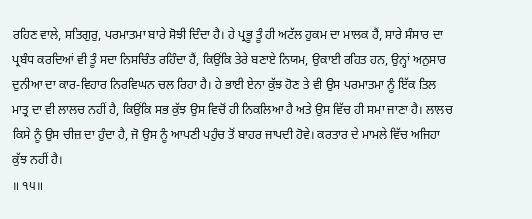ਰਹਿਣ ਵਾਲੇ, ਸਤਿਗੁਰੁ, ਪਰਮਾਤਮਾ ਬਾਰੇ ਸੋਝੀ ਦਿੰਦਾ ਹੈ। ਹੇ ਪ੍ਰਭੂ ਤੂੰ ਹੀ ਅਟੱਲ ਹੁਕਮ ਦਾ ਮਾਲਕ ਹੈਂ, ਸਾਰੇ ਸੰਸਾਰ ਦਾ ਪ੍ਰਬੰਧ ਕਰਦਿਆਂ ਵੀ ਤੂੰ ਸਦਾ ਨਿਸਚਿੰਤ ਰਹਿੰਦਾ ਹੈਂ, ਕਿਉਂਕਿ ਤੇਰੇ ਬਣਾਏ ਨਿਯਮ, ਉਕਾਈ ਰਹਿਤ ਹਨ, ਉਨ੍ਹਾਂ ਅਨੁਸਾਰ ਦੁਨੀਆ ਦਾ ਕਾਰ-ਵਿਹਾਰ ਨਿਰਵਿਘਨ ਚਲ ਰਿਹਾ ਹੈ। ਹੇ ਭਾਈ ਏਨਾ ਕੁੱਝ ਹੋਣ ਤੇ ਵੀ ਉਸ ਪਰਮਾਤਮਾ ਨੂੰ ਇੱਕ ਤਿਲ ਮਾਤ੍ਰ ਦਾ ਵੀ ਲਾਲਚ ਨਹੀਂ ਹੈ, ਕਿਉਂਕਿ ਸਭ ਕੁੱਝ ਉਸ ਵਿਚੋਂ ਹੀ ਨਿਕਲਿਆ ਹੈ ਅਤੇ ਉਸ ਵਿੱਚ ਹੀ ਸਮਾ ਜਾਣਾ ਹੈ। ਲਾਲਚ ਕਿਸੇ ਨੂੰ ਉਸ ਚੀਜ਼ ਦਾ ਹੁੰਦਾ ਹੈ, ਜੋ ਉਸ ਨੂੰ ਆਪਣੀ ਪਹੁੰਚ ਤੋਂ ਬਾਹਰ ਜਾਪਦੀ ਹੋਵੇ। ਕਰਤਾਰ ਦੇ ਮਾਮਲੇ ਵਿੱਚ ਅਜਿਹਾ ਕੁੱਝ ਨਹੀਂ ਹੈ।
॥ ੧੫॥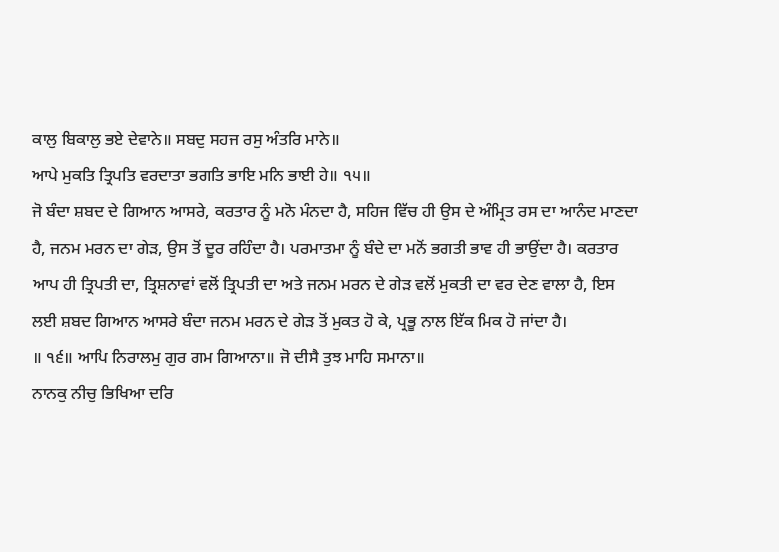ਕਾਲੁ ਬਿਕਾਲੁ ਭਏ ਦੇਵਾਨੇ॥ ਸਬਦੁ ਸਹਜ ਰਸੁ ਅੰਤਰਿ ਮਾਨੇ॥
ਆਪੇ ਮੁਕਤਿ ਤ੍ਰਿਪਤਿ ਵਰਦਾਤਾ ਭਗਤਿ ਭਾਇ ਮਨਿ ਭਾਈ ਹੇ॥ ੧੫॥
ਜੋ ਬੰਦਾ ਸ਼ਬਦ ਦੇ ਗਿਆਨ ਆਸਰੇ, ਕਰਤਾਰ ਨੂੰ ਮਨੋ ਮੰਨਦਾ ਹੈ, ਸਹਿਜ ਵਿੱਚ ਹੀ ਉਸ ਦੇ ਅੰਮ੍ਰਿਤ ਰਸ ਦਾ ਆਨੰਦ ਮਾਣਦਾ ਹੈ, ਜਨਮ ਮਰਨ ਦਾ ਗੇੜ, ਉਸ ਤੋਂ ਦੂਰ ਰਹਿੰਦਾ ਹੈ। ਪਰਮਾਤਮਾ ਨੂੰ ਬੰਦੇ ਦਾ ਮਨੋਂ ਭਗਤੀ ਭਾਵ ਹੀ ਭਾਉਂਦਾ ਹੈ। ਕਰਤਾਰ ਆਪ ਹੀ ਤ੍ਰਿਪਤੀ ਦਾ, ਤ੍ਰਿਸ਼ਨਾਵਾਂ ਵਲੋਂ ਤ੍ਰਿਪਤੀ ਦਾ ਅਤੇ ਜਨਮ ਮਰਨ ਦੇ ਗੇੜ ਵਲੋਂ ਮੁਕਤੀ ਦਾ ਵਰ ਦੇਣ ਵਾਲਾ ਹੈ, ਇਸ ਲਈ ਸ਼ਬਦ ਗਿਆਨ ਆਸਰੇ ਬੰਦਾ ਜਨਮ ਮਰਨ ਦੇ ਗੇੜ ਤੋਂ ਮੁਕਤ ਹੋ ਕੇ, ਪ੍ਰਭੂ ਨਾਲ ਇੱਕ ਮਿਕ ਹੋ ਜਾਂਦਾ ਹੈ।
॥ ੧੬॥ ਆਪਿ ਨਿਰਾਲਮੁ ਗੁਰ ਗਮ ਗਿਆਨਾ॥ ਜੋ ਦੀਸੈ ਤੁਝ ਮਾਹਿ ਸਮਾਨਾ॥
ਨਾਨਕੁ ਨੀਚੁ ਭਿਖਿਆ ਦਰਿ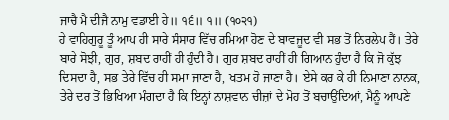ਜਾਚੈ ਮੈ ਦੀਜੈ ਨਾਮੁ ਵਡਾਈ ਹੇ॥ ੧੬॥ ੧॥ (੧੦੨੧)
ਹੇ ਵਾਹਿਗੁਰੂ ਤੂੰ ਆਪ ਹੀ ਸਾਰੇ ਸੰਸਾਰ ਵਿੱਚ ਰਮਿਆ ਹੋਣ ਦੇ ਬਾਵਜੂਦ ਵੀ ਸਭ ਤੋਂ ਨਿਰਲੇਪ ਹੈਂ। ਤੇਰੇ ਬਾਰੇ ਸੋਝੀ, ਗੁਰ, ਸ਼ਬਦ ਰਾਹੀਂ ਹੀ ਹੁੰਦੀ ਹੈ। ਗੁਰ ਸ਼ਬਦ ਰਾਹੀਂ ਹੀ ਗਿਆਨ ਹੁੰਦਾ ਹੈ ਕਿ ਜੋ ਕੁੱਝ ਦਿਸਦਾ ਹੈ, ਸਭ ਤੇਰੇ ਵਿੱਚ ਹੀ ਸਮਾ ਜਾਣਾ ਹੈ, ਖਤਮ ਹੋ ਜਾਣਾ ਹੈ। ਏਸੇ ਕਰ ਕੇ ਹੀ ਨਿਮਾਣਾ ਨਾਨਕ, ਤੇਰੇ ਦਰ ਤੋਂ ਭਿਖਿਆ ਮੰਗਦਾ ਹੈ ਕਿ ਇਨ੍ਹਾਂ ਨਾਸ਼ਵਾਨ ਚੀਜ਼ਾਂ ਦੇ ਮੋਹ ਤੋਂ ਬਚਾਉਂਦਿਆਂ, ਮੈਨੂੰ ਆਪਣੇ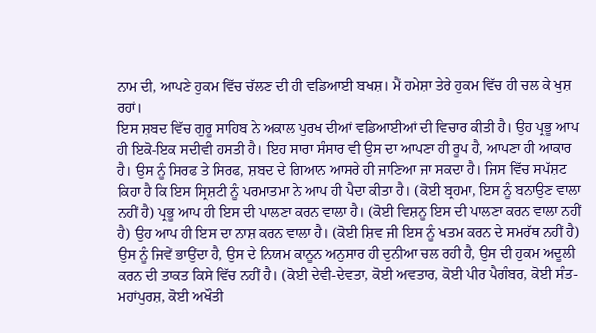ਨਾਮ ਦੀ, ਆਪਣੇ ਹੁਕਮ ਵਿੱਚ ਚੱਲਣ ਦੀ ਹੀ ਵਡਿਆਈ ਬਖਸ਼। ਮੈਂ ਹਮੇਸ਼ਾ ਤੇਰੇ ਹੁਕਮ ਵਿੱਚ ਹੀ ਚਲ ਕੇ ਖੁਸ਼ ਰਹਾਂ।
ਇਸ ਸ਼ਬਦ ਵਿੱਚ ਗੁਰੂ ਸਾਹਿਬ ਨੇ ਅਕਾਲ ਪੁਰਖ ਦੀਆਂ ਵਡਿਆਈਆਂ ਦੀ ਵਿਚਾਰ ਕੀਤੀ ਹੈ। ਉਹ ਪ੍ਰਭੂ ਆਪ ਹੀ ਇਕੋ-ਇਕ ਸਦੀਵੀ ਹਸਤੀ ਹੈ। ਇਹ ਸਾਰਾ ਸੰਸਾਰ ਵੀ ਉਸ ਦਾ ਆਪਣਾ ਹੀ ਰੂਪ ਹੈ, ਆਪਣਾ ਹੀ ਆਕਾਰ ਹੈ। ਉਸ ਨੂੰ ਸਿਰਫ ਤੇ ਸਿਰਫ, ਸ਼ਬਦ ਦੇ ਗਿਆਨ ਆਸਰੇ ਹੀ ਜਾਣਿਆ ਜਾ ਸਕਦਾ ਹੈ। ਜਿਸ ਵਿੱਚ ਸਪੱਸ਼ਟ ਕਿਹਾ ਹੈ ਕਿ ਇਸ ਸ੍ਰਿਸ਼ਟੀ ਨੂੰ ਪਰਮਾਤਮਾ ਨੇ ਆਪ ਹੀ ਪੈਦਾ ਕੀਤਾ ਹੈ। (ਕੋਈ ਬ੍ਰਹਮਾ, ਇਸ ਨੂੰ ਬਨਾਉਣ ਵਾਲਾ ਨਹੀਂ ਹੈ) ਪ੍ਰਭੂ ਆਪ ਹੀ ਇਸ ਦੀ ਪਾਲਣਾ ਕਰਨ ਵਾਲਾ ਹੈ। (ਕੋਈ ਵਿਸ਼ਨੂ ਇਸ ਦੀ ਪਾਲਣਾ ਕਰਨ ਵਾਲਾ ਨਹੀਂ ਹੈ) ਉਹ ਆਪ ਹੀ ਇਸ ਦਾ ਨਾਸ਼ ਕਰਨ ਵਾਲਾ ਹੈ। (ਕੋਈ ਸ਼ਿਵ ਜੀ ਇਸ ਨੂੰ ਖਤਮ ਕਰਨ ਦੇ ਸਮਰੱਥ ਨਹੀਂ ਹੈ)
ਉਸ ਨੂੰ ਜਿਵੇਂ ਭਾਉਂਦਾ ਹੈ, ਉਸ ਦੇ ਨਿਯਮ ਕਾਨੂਨ ਅਨੁਸਾਰ ਹੀ ਦੁਨੀਆ ਚਲ ਰਹੀ ਹੈ, ਉਸ ਦੀ ਹੁਕਮ ਅਦੂਲੀ ਕਰਨ ਦੀ ਤਾਕਤ ਕਿਸੇ ਵਿੱਚ ਨਹੀਂ ਹੈ। (ਕੋਈ ਦੇਵੀ-ਦੇਵਤਾ, ਕੋਈ ਅਵਤਾਰ, ਕੋਈ ਪੀਰ ਪੈਗੰਬਰ, ਕੋਈ ਸੰਤ-ਮਹਾਂਪੁਰਸ਼, ਕੋਈ ਅਖੌਤੀ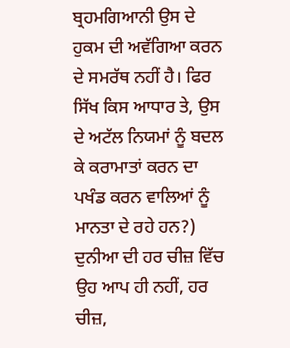ਬ੍ਰਹਮਗਿਆਨੀ ਉਸ ਦੇ ਹੁਕਮ ਦੀ ਅਵੱਗਿਆ ਕਰਨ ਦੇ ਸਮਰੱਥ ਨਹੀਂ ਹੈ। ਫਿਰ ਸਿੱਖ ਕਿਸ ਆਧਾਰ ਤੇ, ਉਸ ਦੇ ਅਟੱਲ ਨਿਯਮਾਂ ਨੂੰ ਬਦਲ ਕੇ ਕਰਾਮਾਤਾਂ ਕਰਨ ਦਾ ਪਖੰਡ ਕਰਨ ਵਾਲਿਆਂ ਨੂੰ ਮਾਨਤਾ ਦੇ ਰਹੇ ਹਨ?)
ਦੁਨੀਆ ਦੀ ਹਰ ਚੀਜ਼ ਵਿੱਚ ਉਹ ਆਪ ਹੀ ਨਹੀਂ, ਹਰ ਚੀਜ਼,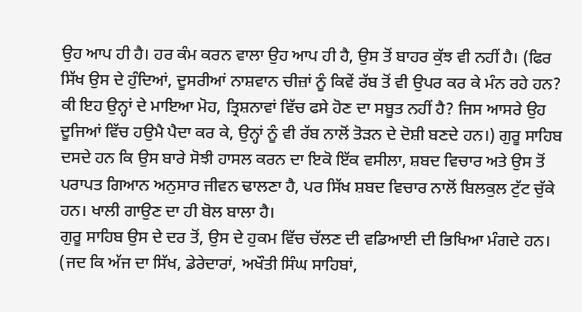ਉਹ ਆਪ ਹੀ ਹੈ। ਹਰ ਕੰਮ ਕਰਨ ਵਾਲਾ ਉਹ ਆਪ ਹੀ ਹੈ, ਉਸ ਤੋਂ ਬਾਹਰ ਕੁੱਝ ਵੀ ਨਹੀਂ ਹੈ। (ਫਿਰ ਸਿੱਖ ਉਸ ਦੇ ਹੁੰਦਿਆਂ, ਦੂਸਰੀਆਂ ਨਾਸ਼ਵਾਨ ਚੀਜ਼ਾਂ ਨੂੰ ਕਿਵੇਂ ਰੱਬ ਤੋਂ ਵੀ ਉਪਰ ਕਰ ਕੇ ਮੰਨ ਰਹੇ ਹਨ? ਕੀ ਇਹ ਉਨ੍ਹਾਂ ਦੇ ਮਾਇਆ ਮੋਹ, ਤ੍ਰਿਸ਼ਨਾਵਾਂ ਵਿੱਚ ਫਸੇ ਹੋਣ ਦਾ ਸਬੂਤ ਨਹੀਂ ਹੈ? ਜਿਸ ਆਸਰੇ ਉਹ ਦੂਜਿਆਂ ਵਿੱਚ ਹਉਮੈ ਪੈਦਾ ਕਰ ਕੇ, ਉਨ੍ਹਾਂ ਨੂੰ ਵੀ ਰੱਬ ਨਾਲੋਂ ਤੋੜਨ ਦੇ ਦੋਸ਼ੀ ਬਣਦੇ ਹਨ।) ਗੁਰੂ ਸਾਹਿਬ ਦਸਦੇ ਹਨ ਕਿ ਉਸ ਬਾਰੇ ਸੋਝੀ ਹਾਸਲ ਕਰਨ ਦਾ ਇਕੋ ਇੱਕ ਵਸੀਲਾ, ਸ਼ਬਦ ਵਿਚਾਰ ਅਤੇ ਉਸ ਤੋਂ ਪਰਾਪਤ ਗਿਆਨ ਅਨੁਸਾਰ ਜੀਵਨ ਢਾਲਣਾ ਹੈ, ਪਰ ਸਿੱਖ ਸ਼ਬਦ ਵਿਚਾਰ ਨਾਲੋਂ ਬਿਲਕੁਲ ਟੁੱਟ ਚੁੱਕੇ ਹਨ। ਖਾਲੀ ਗਾਉਣ ਦਾ ਹੀ ਬੋਲ ਬਾਲਾ ਹੈ।
ਗੁਰੂ ਸਾਹਿਬ ਉਸ ਦੇ ਦਰ ਤੋਂ, ਉਸ ਦੇ ਹੁਕਮ ਵਿੱਚ ਚੱਲਣ ਦੀ ਵਡਿਆਈ ਦੀ ਭਿਖਿਆ ਮੰਗਦੇ ਹਨ। (ਜਦ ਕਿ ਅੱਜ ਦਾ ਸਿੱਖ, ਡੇਰੇਦਾਰਾਂ, ਅਖੌਤੀ ਸਿੰਘ ਸਾਹਿਬਾਂ,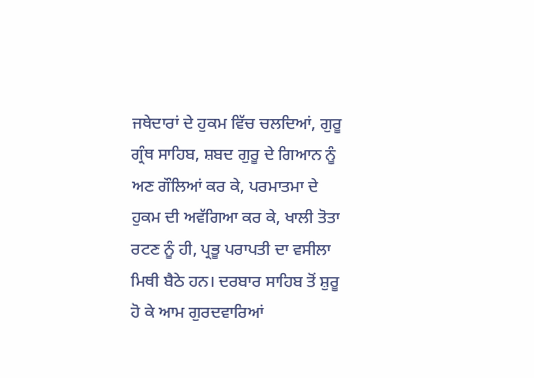ਜਥੇਦਾਰਾਂ ਦੇ ਹੁਕਮ ਵਿੱਚ ਚਲਦਿਆਂ, ਗੁਰੂ ਗ੍ਰੰਥ ਸਾਹਿਬ, ਸ਼ਬਦ ਗੁਰੂ ਦੇ ਗਿਆਨ ਨੂੰ ਅਣ ਗੌਲਿਆਂ ਕਰ ਕੇ, ਪਰਮਾਤਮਾ ਦੇ ਹੁਕਮ ਦੀ ਅਵੱਗਿਆ ਕਰ ਕੇ, ਖਾਲੀ ਤੋਤਾ ਰਟਣ ਨੂੰ ਹੀ, ਪ੍ਰਭੂ ਪਰਾਪਤੀ ਦਾ ਵਸੀਲਾ ਮਿਥੀ ਬੈਠੇ ਹਨ। ਦਰਬਾਰ ਸਾਹਿਬ ਤੋਂ ਸ਼ੁਰੂ ਹੋ ਕੇ ਆਮ ਗੁਰਦਵਾਰਿਆਂ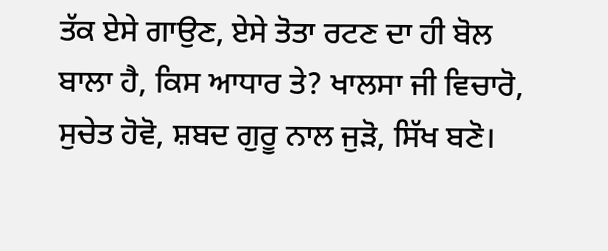ਤੱਕ ਏਸੇ ਗਾਉਣ, ਏਸੇ ਤੋਤਾ ਰਟਣ ਦਾ ਹੀ ਬੋਲ ਬਾਲਾ ਹੈ, ਕਿਸ ਆਧਾਰ ਤੇ? ਖਾਲਸਾ ਜੀ ਵਿਚਾਰੋ, ਸੁਚੇਤ ਹੋਵੋ, ਸ਼ਬਦ ਗੁਰੂ ਨਾਲ ਜੁੜੋ, ਸਿੱਖ ਬਣੋ।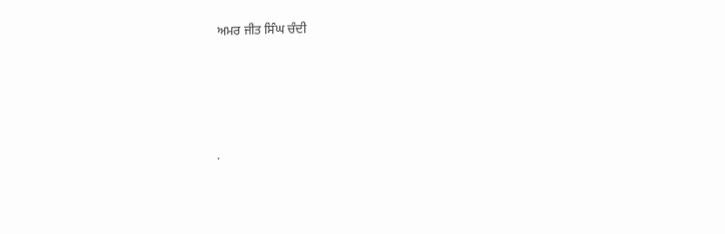ਅਮਰ ਜੀਤ ਸਿੰਘ ਚੰਦੀ




.